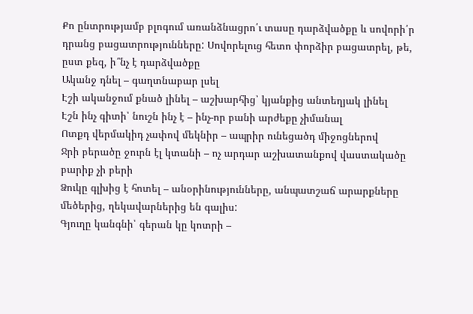Քո ընտրությամբ բլոգում առանձնացրո՛ւ տասը դարձվածքը և սովորի՛ր դրանց բացատրությունները: Սովորելուց հետո փորձիր բացատրել, թե, ըստ քեզ, ի՞նչ է դարձվածքը
Ականջ դնել – գաղտնաբար լսել
Էշի ականջում քնած լինել – աշխարհից՝ կյանքից անտեղյակ լինել
Էշն ինչ գիտի՝ նուշն ինչ է – ինչ-որ բանի արժեքը չիմանալ
Ոտքդ վերմակիդ չափով մեկնիր – ապրիր ունեցածդ միջոցներով
Ջրի բերածը ջուրն էլ կտանի – ոչ արդար աշխատանքով վաստակածը բարիք չի բերի
Ձուկը գլխից է հոտել – անօրինությունները, անպատշաճ արարքները մեծերից, ղեկավարներից են գալիս:
Գյուղը կանգնի՝ գերան կը կոտրի –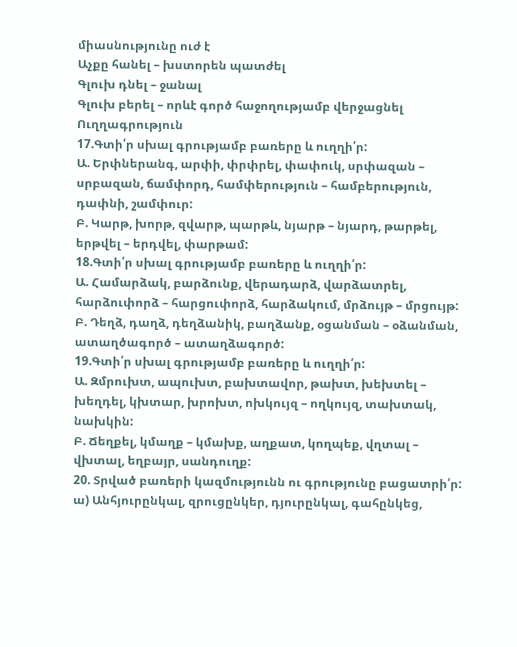միասնությունը ուժ է
Աչքը հանել – խստորեն պատժել
Գլուխ դնել – ջանալ
Գլուխ բերել – որևէ գործ հաջողությամբ վերջացնել
Ուղղագրություն
17.Գտի՛ր սխալ գրությամբ բառերը և ուղղի՛ր:
Ա. Երփներանգ, արփի, փրփրել, փափուկ, սրփազան – սրբազան, ճամփորդ, համփերություն – համբերություն, դափնի, շամփուր:
Բ. Կարթ, խորթ, զվարթ, պարթև, նյարթ – նյարդ, թարթել, երթվել – երդվել, փարթամ:
18.Գտի՛ր սխալ գրությամբ բառերը և ուղղի՛ր:
Ա. Համարձակ, բարձունք, վերադարձ, վարձատրել, հարձուփորձ – հարցուփորձ, հարձակում, մրձույթ – մրցույթ:
Բ. Դեղձ, դաղձ, դեղձանիկ, բաղձանք, օցանման – օձանման, ատաղծագործ – ատաղձագործ:
19.Գտի՛ր սխալ գրությամբ բառերը և ուղղի՛ր:
Ա. Զմրուխտ, ապուխտ, բախտավոր, թախտ, խեխտել – խեղդել, կխտար, խրոխտ, ոխկույզ – ողկույզ, տախտակ, նախկին:
Բ. Ճեղքել, կմաղք – կմախք, աղքատ, կողպեք, վղտալ – վխտալ, եղբայր, սանդուղք:
20. Տրված բառերի կազմությունն ու գրությունը բացատրի՛ր:
ա) Անհյուրընկալ, զրուցընկեր, դյուրընկալ, գահընկեց,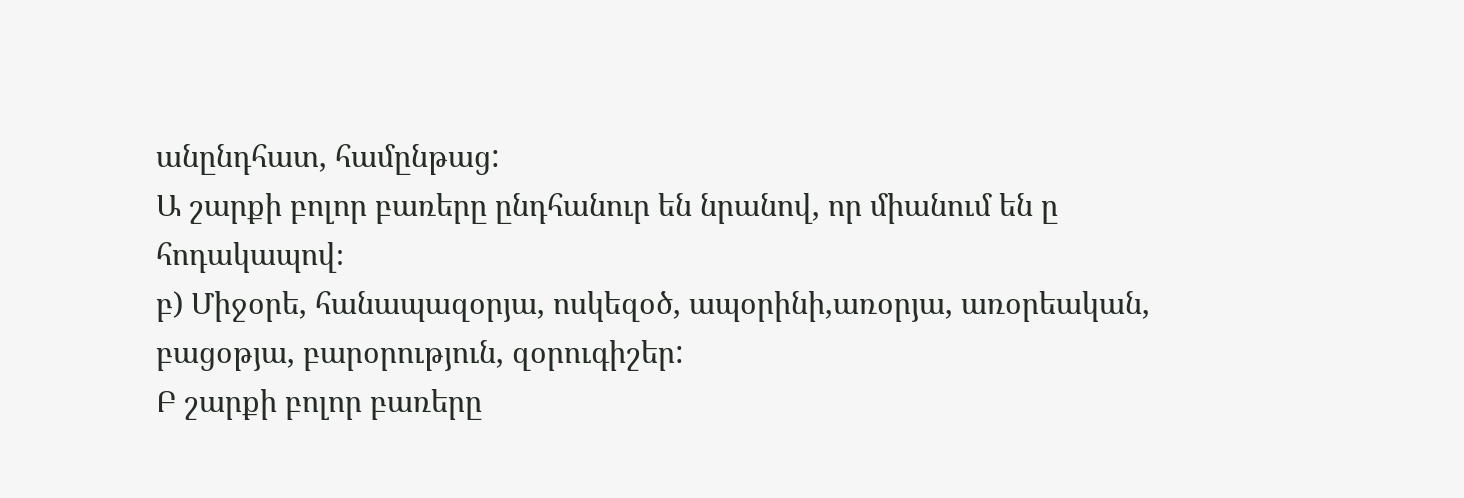անընդհատ, համընթաց:
Ա շարքի բոլոր բառերը ընդհանուր են նրանով, որ միանում են ը հոդակապով։
բ) Միջօրե, հանապազօրյա, ոսկեզօծ, ապօրինի,առօրյա, առօրեական, բացօթյա, բարօրություն, զօրուգիշեր:
Բ շարքի բոլոր բառերը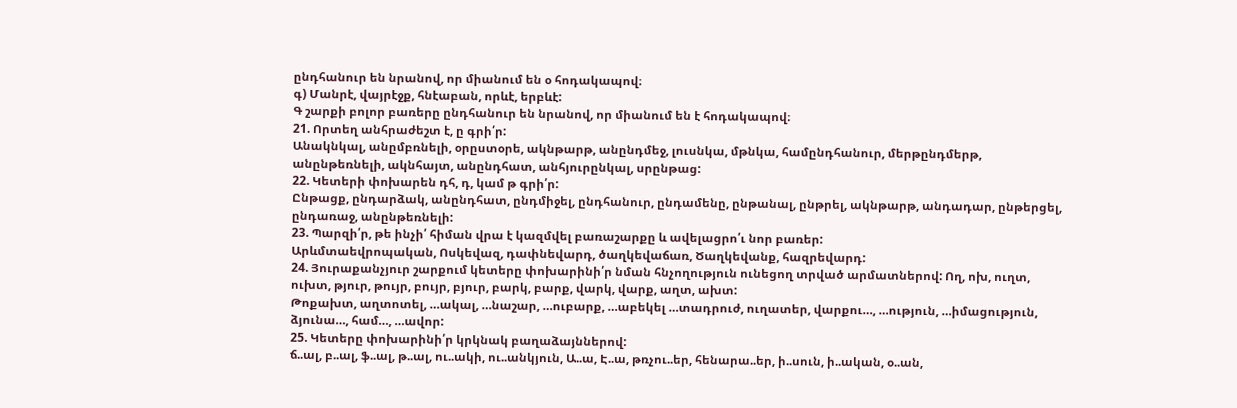ընդհանուր են նրանով, որ միանում են օ հոդակապով։
գ) Մանրէ, վայրէջք, հնէաբան, որևէ, երբևէ:
Գ շարքի բոլոր բառերը ընդհանուր են նրանով, որ միանում են է հոդակապով։
21. Որտեղ անհրաժեշտ է, ը գրի՛ր:
Անակնկալ, անըմբռնելի, օրըստօրե, ակնթարթ, անընդմեջ, լուսնկա, մթնկա, համընդհանուր, մերթընդմերթ, անընթեռնելի, ակնհայտ, անընդհատ, անհյուրընկալ, սրընթաց:
22. Կետերի փոխարեն դհ, դ, կամ թ գրի՛ր:
Ընթացք, ընդարձակ, անընդհատ, ընդմիջել, ընդհանուր, ընդամենը, ընթանալ, ընթրել, ակնթարթ, անդադար, ընթերցել, ընդառաջ, անընթեռնելի:
23. Պարզի՛ր, թե ինչի՛ հիման վրա է կազմվել բառաշարքը և ավելացրո՛ւ նոր բառեր:
Արևմտաեվրոպական, Ոսկեվազ, դափնեվարդ, ծաղկեվաճառ, Ծաղկեվանք, հազրեվարդ:
24. Յուրաքանչյուր շարքում կետերը փոխարինի՛ր նման հնչողություն ունեցող տրված արմատներով: Ող, ոխ, ուղտ, ուխտ, թյուր, թույր, բույր, բյուր, բարկ, բարք, վարկ, վարք, աղտ, ախտ:
Թոքախտ, աղտոտել, …ակալ, …նաշար, …ուբարք, …աբեկել …տադրուժ, ուղատեր, վարքու…, …ություն, …իմացություն, ձյունա…, համ…, …ավոր:
25. Կետերը փոխարինի՛ր կրկնակ բաղաձայններով:
ճ..ալ, բ..ալ, ֆ..ալ, թ..ալ, ու..ակի, ու..անկյուն, Ա..ա, Է..ա, թռչու..եր, հենարա..եր, ի..սուն, ի..ական, օ..ան,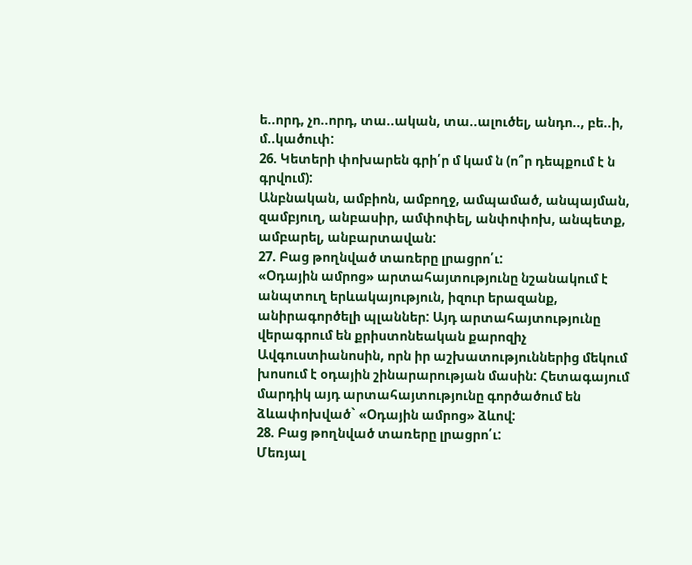ե..որդ, չո..որդ, տա..ական, տա..ալուծել, անդո.., բե..ի, մ..կածուփ:
26. Կետերի փոխարեն գրի՛ր մ կամ ն (ո՞ր դեպքում է ն գրվում):
Անբնական, ամբիոն, ամբողջ, ամպամած, անպայման, զամբյուղ, անբասիր, ամփոփել, անփոփոխ, անպետք, ամբարել, անբարտավան:
27. Բաց թողնված տառերը լրացրո՛ւ:
«Օդային ամրոց» արտահայտությունը նշանակում է անպտուղ երևակայություն, իզուր երազանք, անիրագործելի պլաններ: Այդ արտահայտությունը վերագրում են քրիստոնեական քարոզիչ Ավգուստիանոսին, որն իր աշխատություններից մեկում խոսում է օդային շինարարության մասին: Հետագայում մարդիկ այդ արտահայտությունը գործածում են ձևափոխված` «Օդային ամրոց» ձևով:
28. Բաց թողնված տառերը լրացրո՛ւ:
Մեռյալ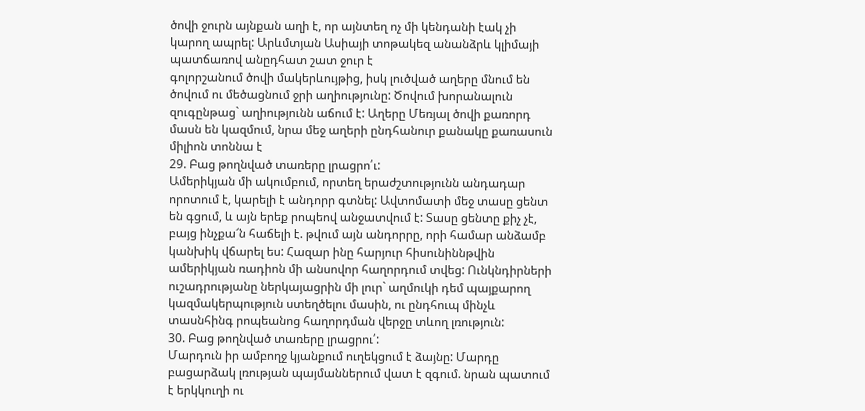ծովի ջուրն այնքան աղի է, որ այնտեղ ոչ մի կենդանի էակ չի կարող ապրել: Արևմտյան Ասիայի տոթակեզ անանձրև կլիմայի պատճառով անըդհատ շատ ջուր է
գոլորշանում ծովի մակերևույթից, իսկ լուծված աղերը մնում են ծովում ու մեծացնում ջրի աղիությունը: Ծովում խորանալուն զուգընթաց` աղիությունն աճում է: Աղերը Մեռյալ ծովի քառորդ մասն են կազմում, նրա մեջ աղերի ընդհանուր քանակը քառասուն միլիոն տոննա է
29. Բաց թողնված տառերը լրացրո՛ւ:
Ամերիկյան մի ակումբում, որտեղ երաժշտությունն անդադար որոտում է, կարելի է անդորր գտնել: Ավտոմատի մեջ տասը ցենտ են գցում, և այն երեք րոպեով անջատվում է: Տասը ցենտը քիչ չէ, բայց ինչքա՜ն հաճելի է. թվում այն անդորրը, որի համար անձամբ կանխիկ վճարել ես: Հազար ինը հարյուր հիսունիննթվին ամերիկյան ռադիոն մի անսովոր հաղորդում տվեց: Ունկնդիրների ուշադրությանը ներկայացրին մի լուր` աղմուկի դեմ պայքարող կազմակերպություն ստեղծելու մասին, ու ընդհուպ մինչև տասնհինգ րոպեանոց հաղորդման վերջը տևող լռություն:
30. Բաց թողնված տառերը լրացրու՛:
Մարդուն իր ամբողջ կյանքում ուղեկցում է ձայնը: Մարդը բացարձակ լռության պայմաններում վատ է զգում. նրան պատում է երկկուղի ու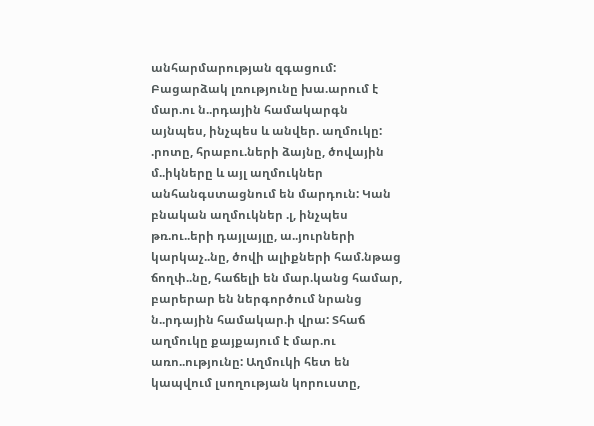անհարմարության զգացում: Բացարձակ լռությունը խա.արում է մար.ու ն..րդային համակարգն այնպես, ինչպես և անվեր. աղմուկը: .րոտը, հրաբու.ների ձայնը, ծովային մ..իկները և այլ աղմուկներ անհանգստացնում են մարդուն: Կան բնական աղմուկներ .լ, ինչպես թռ.ու..երի դայլայլը, ա..յուրների կարկաչ..նը, ծովի ալիքների համ.նթաց ճողփ..նը, հաճելի են մար.կանց համար, բարերար են ներգործում նրանց ն..րդային համակար.ի վրա: Տհաճ աղմուկը քայքայում է մար.ու առո..ությունը: Աղմուկի հետ են կապվում լսողության կորուստը,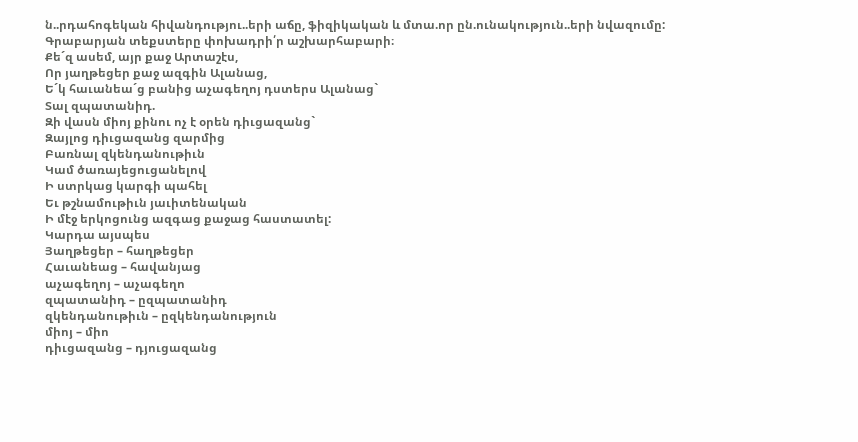ն..րդահոգեկան հիվանդությու..երի աճը, ֆիզիկական և մտա.որ ըն.ունակություն..երի նվազումը:
Գրաբարյան տեքստերը փոխադրի՛ր աշխարհաբարի։
Քե´զ ասեմ, այր քաջ Արտաշէս,
Որ յաղթեցեր քաջ ազգին Ալանաց,
Ե´կ հաւանեա´ց բանից աչագեղոյ դստերս Ալանաց`
Տալ զպատանիդ.
Զի վասն միոյ քինու ոչ է օրեն դիւցազանց`
Զայլոց դիւցազանց զարմից
Բառնալ զկենդանութիւն
Կամ ծառայեցուցանելով
Ի ստրկաց կարգի պահել
Եւ թշնամութիւն յաւիտենական
Ի մէջ երկոցունց ազգաց քաջաց հաստատել:
Կարդա այսպես
Յաղթեցեր – հաղթեցեր
Հաւանեաց – հավանյաց
աչագեղոյ – աչագեղո
զպատանիդ – ըզպատանիդ
զկենդանութիւն – ըզկենդանություն
միոյ – միո
դիւցազանց – դյուցազանց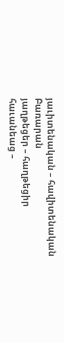յաւիտենական – հավիտենական
Բառարան
յաղթեցեր – հաղթեցիր
հաւանեաց –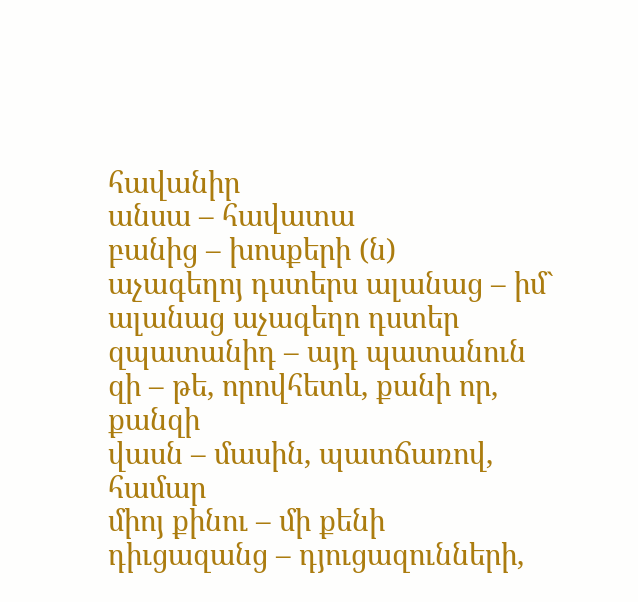հավանիր
անսա – հավատա
բանից – խոսքերի (ն)
աչագեղոյ դստերս ալանաց – իմ` ալանաց աչագեղո դստեր
զպատանիդ – այդ պատանուն
զի – թե, որովհետև, քանի որ, քանզի
վասն – մասին, պատճառով, համար
միոյ քինու – մի քենի
դիւցազանց – դյուցազունների,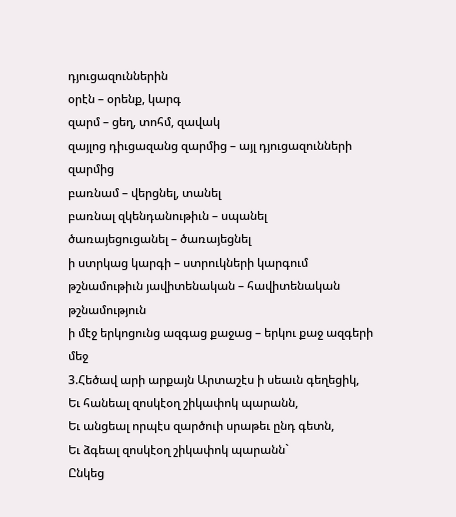դյուցազուններին
օրէն – օրենք, կարգ
զարմ – ցեղ, տոհմ, զավակ
զայլոց դիւցազանց զարմից – այլ դյուցազունների զարմից
բառնամ – վերցնել, տանել
բառնալ զկենդանութիւն – սպանել
ծառայեցուցանել – ծառայեցնել
ի ստրկաց կարգի – ստրուկների կարգում
թշնամութիւն յավիտենական – հավիտենական թշնամություն
ի մէջ երկոցունց ազգաց քաջաց – երկու քաջ ազգերի մեջ
3.Հեծավ արի արքայն Արտաշէս ի սեաւն գեղեցիկ,
Եւ հանեալ զոսկէօղ շիկափոկ պարանն,
Եւ անցեալ որպէս զարծուի սրաթեւ ընդ գետն,
Եւ ձգեալ զոսկէօղ շիկափոկ պարանն`
Ընկեց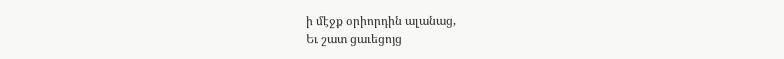ի մէջք օրիորդին ալանաց,
Եւ շատ ցաւեցոյց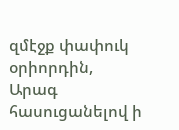զմէջք փափուկ օրիորդին,
Արագ հասուցանելով ի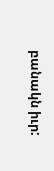բանակն իւր: